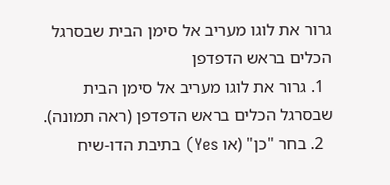גרור את לוגו מעריב אל סימן הבית שבסרגל הכלים בראש הדפדפן
  1. גרור את לוגו מעריב אל סימן הבית שבסרגל הכלים בראש הדפדפן (ראה תמונה).
  2. בחר "כן" (או Yes) בתיבת הדו-שיח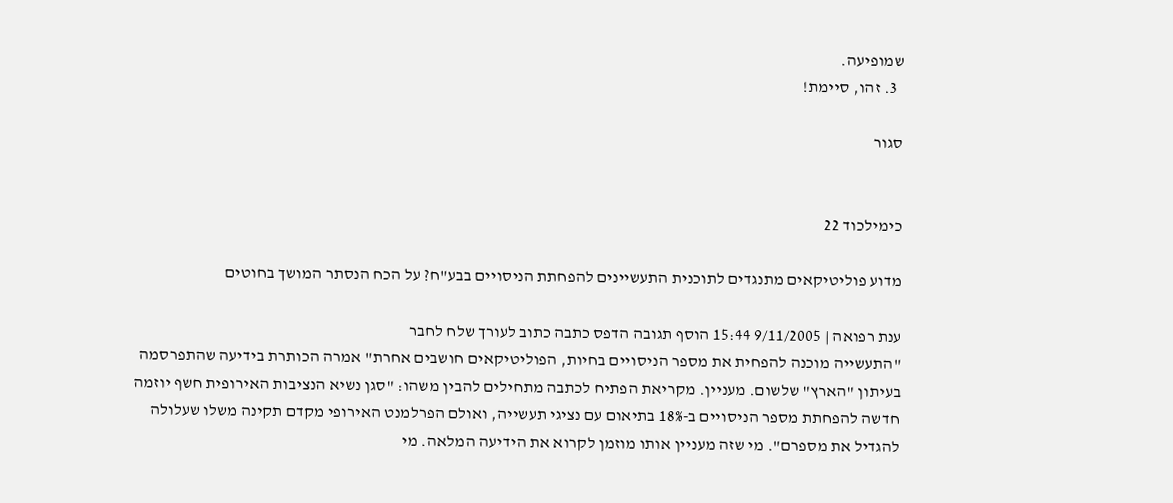שמופיעה.
  3. זהו, סיימת!

סגור


כימילכוד 22

מדוע פוליטיקאים מתנגדים לתוכנית התעשיינים להפחתת הניסויים בבע"ח? על הכח הנסתר המושך בחוטים

ענת רפואה | 9/11/2005 15:44 הוסף תגובה הדפס כתבה כתוב לעורך שלח לחבר
"התעשייה מוכנה להפחית את מספר הניסויים בחיות, הפוליטיקאים חושבים אחרת" אמרה הכותרת בידיעה שהתפרסמה בעיתון "הארץ" שלשום. מעניין. מקריאת הפתיח לכתבה מתחילים להבין משהו: "סגן נשיא הנציבות האירופית חשף יוזמה חדשה להפחתת מספר הניסויים ב-18% בתיאום עם נציגי תעשייה, ואולם הפרלמנט האירופי מקדם תקינה משלו שעלולה להגדיל את מספרם". מי שזה מעניין אותו מוזמן לקרוא את הידיעה המלאה. מי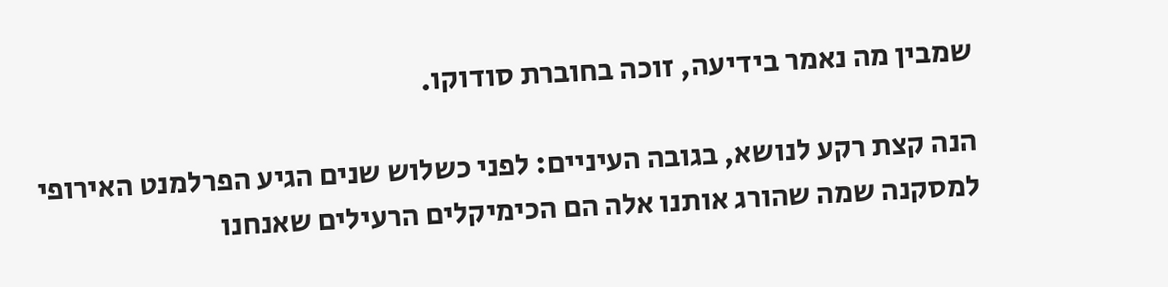שמבין מה נאמר בידיעה, זוכה בחוברת סודוקו.

הנה קצת רקע לנושא, בגובה העיניים: לפני כשלוש שנים הגיע הפרלמנט האירופי למסקנה שמה שהורג אותנו אלה הם הכימיקלים הרעילים שאנחנו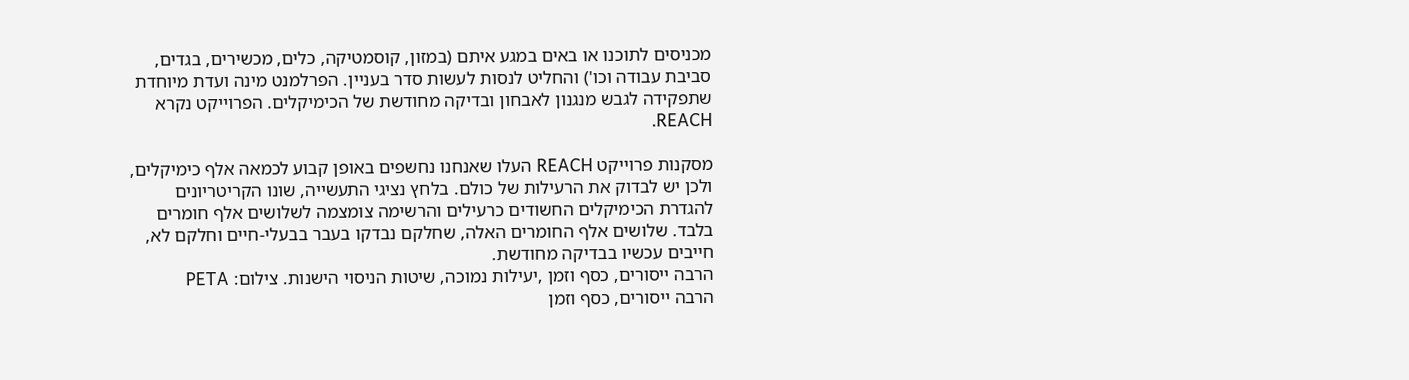מכניסים לתוכנו או באים במגע איתם (במזון, קוסמטיקה, כלים, מכשירים, בגדים, סביבת עבודה וכו') והחליט לנסות לעשות סדר בעניין. הפרלמנט מינה ועדת מיוחדת שתפקידה לגבש מנגנון לאבחון ובדיקה מחודשת של הכימיקלים. הפרוייקט נקרא REACH.

מסקנות פרוייקט REACH העלו שאנחנו נחשפים באופן קבוע לכמאה אלף כימיקלים, ולכן יש לבדוק את הרעילות של כולם. בלחץ נציגי התעשייה, שונו הקריטריונים להגדרת הכימיקלים החשודים כרעילים והרשימה צומצמה לשלושים אלף חומרים בלבד. שלושים אלף החומרים האלה, שחלקם נבדקו בעבר בבעלי-חיים וחלקם לא, חייבים עכשיו בבדיקה מחודשת.
הרבה ייסורים, כסף וזמן ,יעילות נמוכה, שיטות הניסוי הישנות. צילום: PETA
הרבה ייסורים, כסף וזמן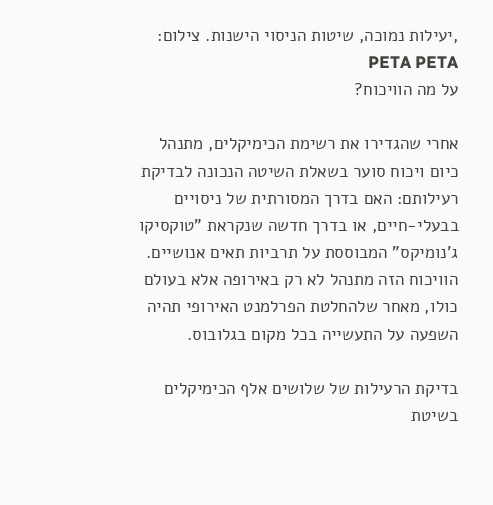,יעילות נמוכה, שיטות הניסוי הישנות. צילום: PETA PETA
על מה הוויכוח?

אחרי שהגדירו את רשימת הכימיקלים, מתנהל כיום ויכוח סוער בשאלת השיטה הנכונה לבדיקת רעילותם: האם בדרך המסורתית של ניסויים בבעלי-חיים, או בדרך חדשה שנקראת "טוקסיקו ג'נומיקס" המבוססת על תרביות תאים אנושיים. הוויכוח הזה מתנהל לא רק באירופה אלא בעולם כולו, מאחר שלהחלטת הפרלמנט האירופי תהיה השפעה על התעשייה בכל מקום בגלובוס.

בדיקת הרעילות של שלושים אלף הכימיקלים בשיטת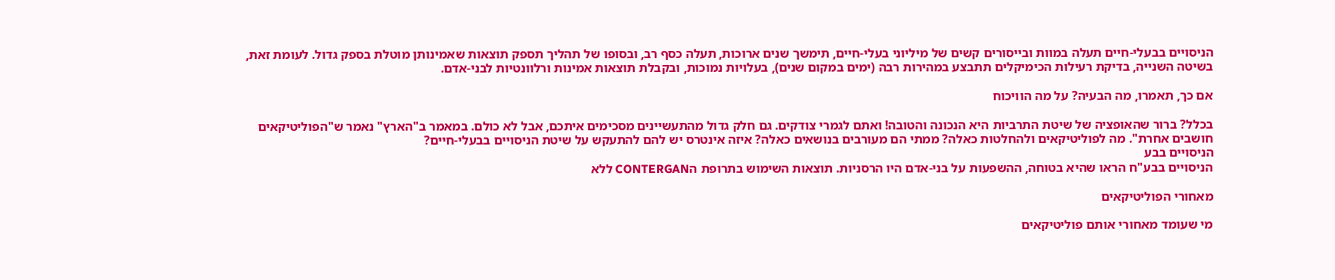הניסויים בבעלי-חיים תעלה במוות ובייסורים קשים של מיליוני בעלי-חיים, תימשך שנים ארוכות, תעלה כסף רב, ובסופו של תהליך תספק תוצאות שאמינותן מוטלת בספק גדול. לעומת זאת, בשיטה השנייה, בדיקת רעילות הכימיקלים תתבצע במהירות רבה (ימים במקום שנים), בעלויות נמוכות, ובקבלת תוצאות אמינות ורלוונטיות לבני-אדם.

אם כך, תאמרו, מה הבעיה? על מה הוויכוח

בכלל? ברור שהאופציה של שיטת התרביות היא הנכונה והטובה! ואתם לגמרי צודקים. גם חלק גדול מהתעשיינים מסכימים איתכם, אבל לא כולם. במאמר ב"הארץ" נאמר ש"הפוליטיקאים חושבים אחרת". מה לפוליטיקאים ולהחלטות כאלה? ממתי הם מעורבים בנושאים כאלה? איזה אינטרס יש להם להתעקש על שיטת הניסויים בבעלי-חיים?
הניסויים בבע
הניסויים בבע"ח הראו שהיא בטוחה, ההשפעות על בני-אדם היו הרסניות. תוצאות השימוש בתרופת הCONTERGAN ללא

מאחורי הפוליטיקאים

מי שעומד מאחורי אותם פוליטיקאים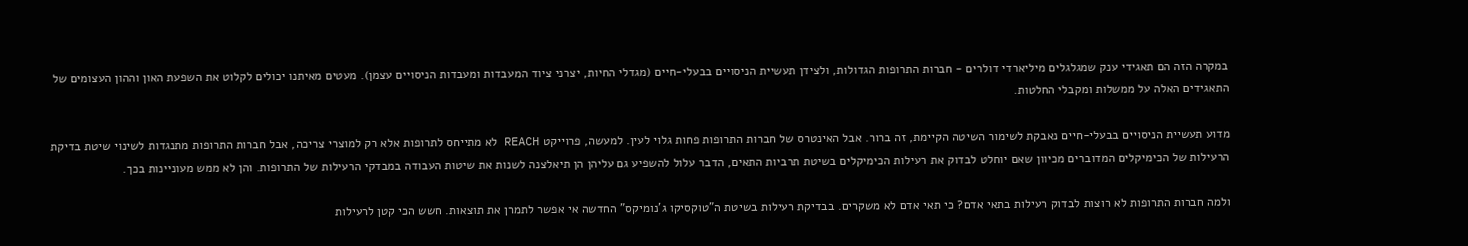במקרה הזה הם תאגידי ענק שמגלגלים מיליארדי דולרים - חברות התרופות הגדולות, ולצידן תעשיית הניסויים בבעלי-חיים (מגדלי החיות, יצרני ציוד המעבדות ומעבדות הניסויים עצמן). מעטים מאיתנו יכולים לקלוט את השפעת האון וההון העצומים של התאגידים האלה על ממשלות ומקבלי החלטות.

מדוע תעשיית הניסויים בבעלי-חיים נאבקת לשימור השיטה הקיימת, זה ברור. אבל האינטרס של חברות התרופות פחות גלוי לעין. למעשה, פרוייקט REACH לא מתייחס לתרופות אלא רק למוצרי צריכה, אבל חברות התרופות מתנגדות לשינוי שיטת בדיקת הרעילות של הכימיקלים המדוברים מכיוון שאם יוחלט לבדוק את רעילות הכימיקלים בשיטת תרביות התאים, הדבר עלול להשפיע גם עליהן הן תיאלצנה לשנות את שיטות העבודה במבדקי הרעילות של התרופות. והן לא ממש מעוניינות בכך.

ולמה חברות התרופות לא רוצות לבדוק רעילות בתאי אדם? כי תאי אדם לא משקרים. בבדיקת רעילות בשיטת ה"טוקסיקו ג'נומיקס" החדשה אי אפשר לתמרן את תוצאות. חשש הכי קטן לרעילות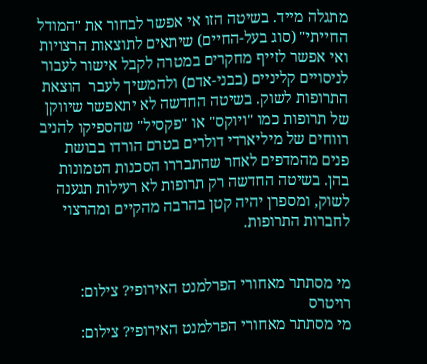מתגלה מייד. בשיטה הזו אי אפשר לבחור את "המודל החייתי" (סוג בעל-החיים) שיתאים לתוצאות הרצויות ואי אפשר לזייף מחקרים במטרה לקבל אישור לעבור לניסויים קליניים (בבני-אדם) ולהמשיך לעבר  הוצאת התרופות לשוק. בשיטה החדשה לא יתאפשר שיווקן של תרופות כמו "ויוקס" או "פקסיל" שהספיקו להניב רווחים של מיליארדי דולרים בטרם הורדו בבושת פנים מהמדפים לאחר שהתבררו הסכנות הטמונות בהן. בשיטה החדשה רק תרופות לא רעילות תגענה לשוק, ומספרן יהיה קטן בהרבה מהקיים ומהרצוי לחברות התרופות.


מי מסתתר מאחורי הפרלמנט האירופי? צילום: רויטרס
מי מסתתר מאחורי הפרלמנט האירופי? צילום: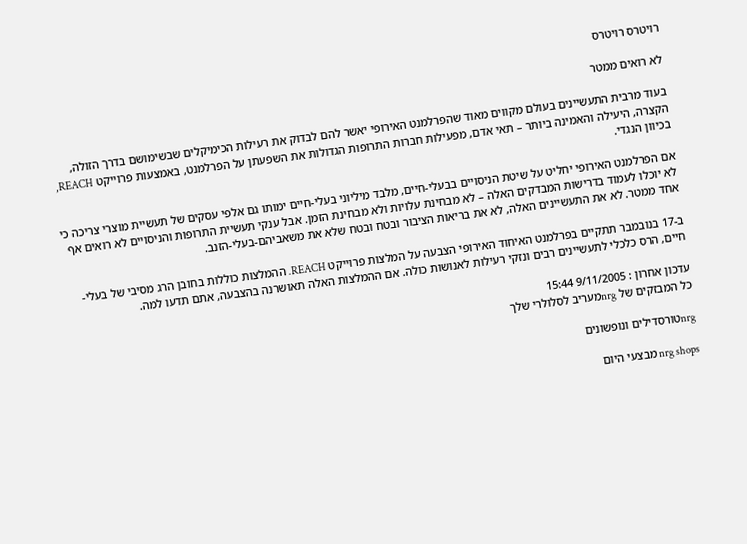רויטרס רויטרס

לא רואים ממטר

בעוד מרבית התעשיינים בעולם מקווים מאוד שהפרלמנט האירופי יאשר להם לבדוק את רעילות הכימיקלים שבשימושם בדרך הזולה, הקצרה, היעילה והאמינה ביותר – תאי אדם, מפעילות חברות התרופות הגדולות את השפעתן על הפרלמנט, באמצעות פרוייקט REACH, בכיוון הנגדי.

אם הפרלמנט האירופי יחליט על שיטת הניסויים בבעלי-חיים, מלבד מיליוני בעלי-חיים ימותו גם אלפי עסקים של תעשיית מוצרי צריכה כי לא יוכלו לעמוד בדרישות המבדקים האלה – לא מבחינת עלויות ולא מבחינת הזמן. אבל ענקי תעשיית התרופות והניסויים לא רואים אף אחד ממטר. לא את התעשיינים האלה, לא את בריאות הציבור ובטח ובטח שלא את משאביהם-בעלי-הזנב.

ב-17 בנובמבר תתקיים בפרלמנט האיחוד האירופי הצבעה על המלצות פרוייקט REACH. ההמלצות כוללות בחובן הרג מסיבי של בעלי-חיים, הרס כלכלי לתעשיינים רבים ונזקי רעילות לאנושות כולה. אם ההמלצות האלה תאושרנה בהצבעה, אתם תדעו למה.

עדכון אחרון : 9/11/2005 15:44
כל המבזקים של nrgמעריב לסלולרי שלך

nrgטורסדילים ונופשונים

nrg shops מבצעי היום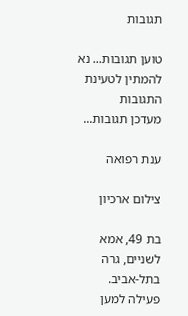תגובות

טוען תגובות... נא להמתין לטעינת התגובות
מעדכן תגובות...

ענת רפואה

צילום ארכיון

בת 49, אמא לשניים, גרה בתל-אביב. פעילה למען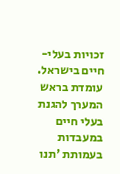זכויות בעלי-חיים בישראל. עומדת בראש המערך להגנת בעלי חיים במעבדות בעמותת 'תנו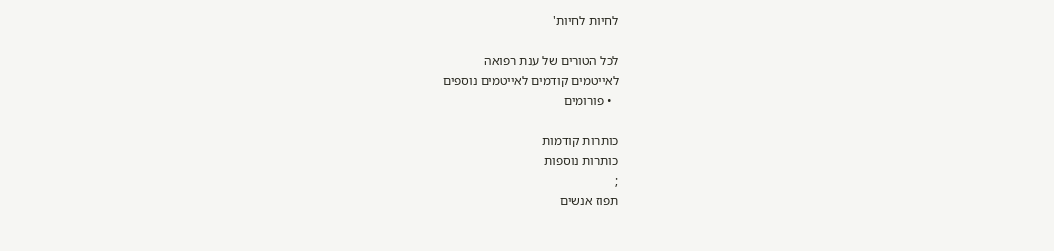לחיות לחיות'

לכל הטורים של ענת רפואה
לאייטמים קודמים לאייטמים נוספים
  • פורומים

כותרות קודמות
כותרות נוספות
;
תפוז אנשים